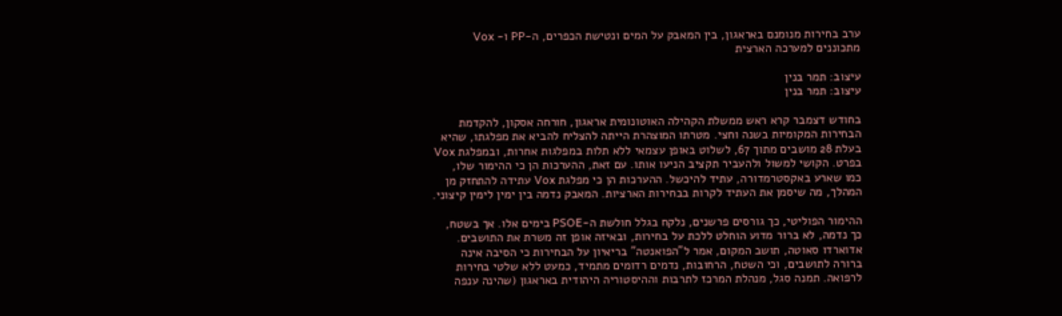ערב בחירות מנומנם באראגון, בין המאבק על המים ונטישת הכפרים, ה-PP ו- Vox מתכוננים למערכה הארצית

עיצוב: תמר בנין
עיצוב: תמר בנין

בחודש דצמבר קרא ראש ממשלת הקהילה האוטונומית אראגון, חורחה אסקון, להקדמת הבחירות המקומיות בשנה וחצי. מטרתו המוצהרת הייתה להצליח להביא את מפלגתו, שהיא בעלת 28 מושבים מתוך 67, לשלוט באופן עצמאי ללא תלות במפלגות אחרות, ובמפלגת Vox בפרט. הקושי למשול ולהעביר תקציב הניעו אותו. עם זאת, ההערכות הן כי ההימור שלו, כמו שארע באקסטרמדורה, עתיד להיכשל. ההערכות הן כי מפלגת Vox עתידה להתחזק מן המהלך, מה שיסמן את העתיד לקרות בבחירות הארציות. המאבק נדמה בין ימין לימין קיצוני.

ההימור הפוליטי, כך גורסים פרשנים, נלקח בגלל חולשת ה-PSOE בימים אלו. אך בשטח, כך נדמה, לא ברור מדוע הוחלט ללכת על בחירות, ובאיזה אופן זה משרת את התושבים. אדוארדו סאוטה, תושב המקום, אמר ל"הפואנטה" בריאיון על הבחירות כי הסיבה אינה ברורה לתושבים, וכי השטח, הרחובות, נדמים רדומים מתמיד, כמעט ללא שלטי בחירות לרפואה. תמנה סגל, מנהלת המרכז לתרבות וההיסטוריה היהודית באראגון (שהינה ענפה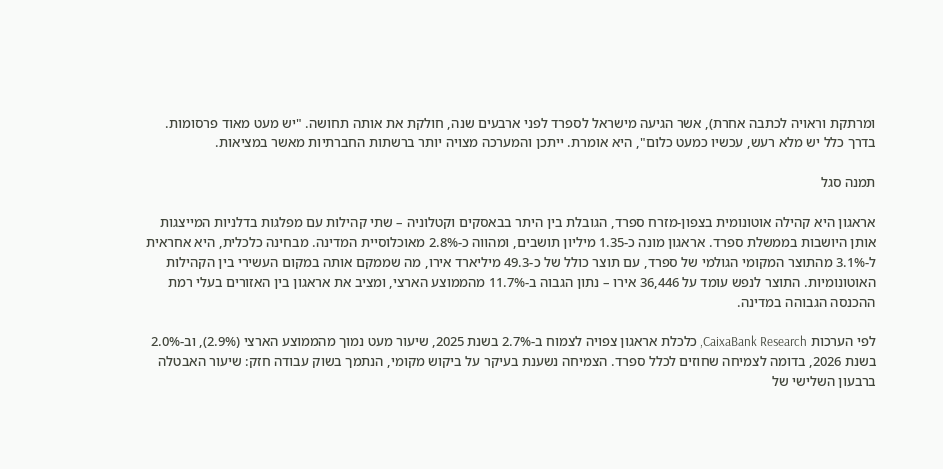ומרתקת וראויה לכתבה אחרת), אשר הגיעה מישראל לספרד לפני ארבעים שנה, חולקת את אותה תחושה. "יש מעט מאוד פרסומות. בדרך כלל יש מלא רעש, עכשיו כמעט כלום", היא אומרת. ייתכן והמערכה מצויה יותר ברשתות החברתיות מאשר במציאות.

תמנה סגל

אראגון היא קהילה אוטונומית בצפון-מזרח ספרד, הגובלת בין היתר בבאסקים וקטלוניה – שתי קהילות עם מפלגות בדלניות המייצגות אותן היושבות בממשלת ספרד. אראגון מונה כ-1.35 מיליון תושבים, ומהווה כ-2.8% מאוכלוסיית המדינה. מבחינה כלכלית, היא אחראית ל-3.1% מהתוצר המקומי הגולמי של ספרד, עם תוצר כולל של כ-49.3 מיליארד אירו, מה שממקם אותה במקום העשירי בין הקהילות האוטונומיות. התוצר לנפש עומד על 36,446 אירו – נתון הגבוה ב-11.7% מהממוצע הארצי, ומציב את אראגון בין האזורים בעלי רמת ההכנסה הגבוהה במדינה.

לפי הערכות CaixaBank Research, כלכלת אראגון צפויה לצמוח ב-2.7% בשנת 2025, שיעור מעט נמוך מהממוצע הארצי (2.9%), וב-2.0% בשנת 2026, בדומה לצמיחה שחוזים לכלל ספרד. הצמיחה נשענת בעיקר על ביקוש מקומי, הנתמך בשוק עבודה חזק: שיעור האבטלה ברבעון השלישי של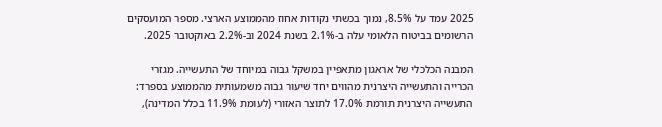2025 עמד על 8.5%, נמוך בכשתי נקודות אחוז מהממוצע הארצי. מספר המועסקים הרשומים בביטוח הלאומי עלה ב-2.1% בשנת 2024 וב-2.2% באוקטובר 2025.

המבנה הכלכלי של אראגון מתאפיין במשקל גבוה במיוחד של התעשייה. מגזרי הכרייה והתעשייה היצרנית מהווים יחד שיעור גבוה משמעותית מהממוצע בספרד: התעשייה היצרנית תורמת 17.0% לתוצר האזורי (לעומת 11.9% בכלל המדינה),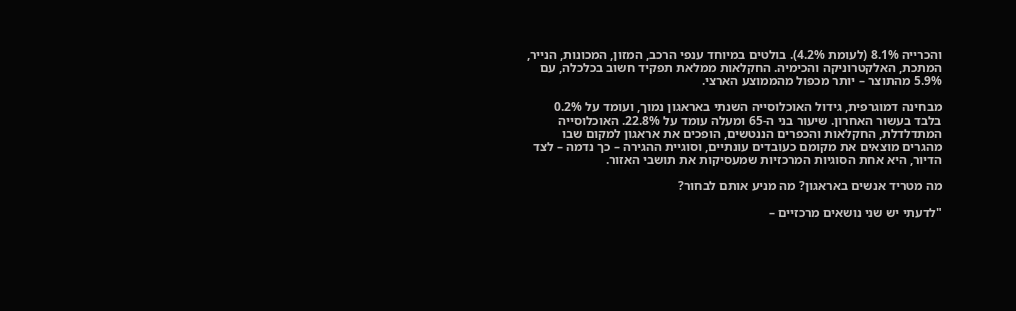והכרייה 8.1% (לעומת 4.2%). בולטים במיוחד ענפי הרכב, המזון, המכונות, הנייר, המתכת, האלקטרוניקה והכימיה. החקלאות ממלאת תפקיד חשוב בכלכלה, עם 5.9% מהתוצר – יותר מכפול מהממוצע הארצי.

מבחינה דמוגרפית, גידול האוכלוסייה השנתי באראגון נמוך, ועומד על 0.2% בלבד בעשור האחרון. שיעור בני ה-65 ומעלה עומד על 22.8%. האוכלוסייה המתדלדלת, החקלאות והכפרים הננטשים, הופכים את אראגון למקום שבו מהגרים מוצאים את מקומם כעובדים עונתיים, וסוגיית ההגירה – כך נדמה – לצד הדיור, היא אחת הסוגיות המרכזיות שמעסיקות את תושבי האזור.

מה מטריד אנשים באראגון? מה מניע אותם לבחור?

"לדעתי יש שני נושאים מרכזיים –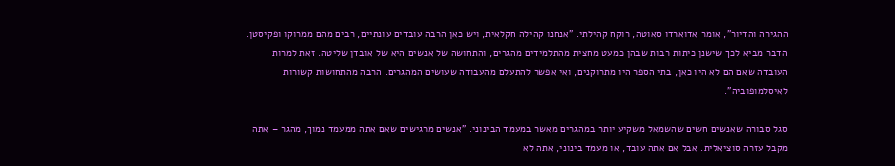ההגירה והדיור", אומר אדוארדו סאוטה, רוקח קהילתי. "אנחנו קהילה חקלאית, ויש כאן הרבה עובדים עונתיים, רבים מהם ממרוקו ופקיסטן. הדבר מביא לכך שישנן כיתות רבות שבהן כמעט מחצית מהתלמידים מהגרים, והתחושה של אנשים היא של אובדן שליטה. זאת למרות העובדה שאם הם לא היו כאן, בתי הספר היו מתרוקנים, ואי אפשר להתעלם מהעבודה שעושים המהגרים. הרבה מהתחושות קשורות לאיסלמופוביה".

סגל סבורה שאנשים חשים שהשמאל משקיע יותר במהגרים מאשר במעמד הבינוני. "אנשים מרגישים שאם אתה ממעמד נמוך, מהגר – אתה מקבל עזרה סוציאלית. אבל אם אתה עובד, או מעמד בינוני, אתה לא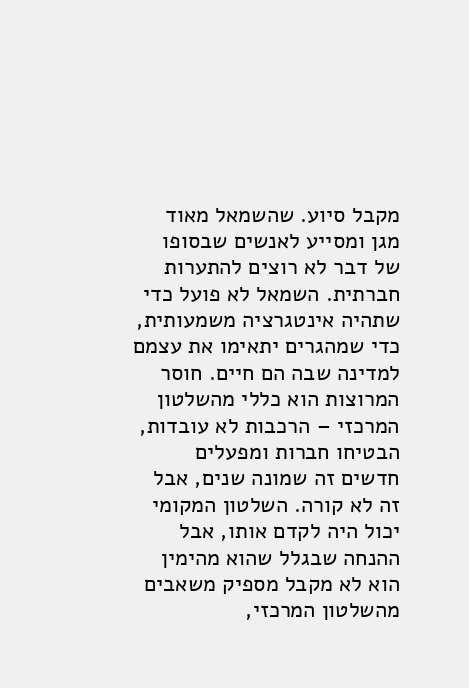מקבל סיוע. שהשמאל מאוד מגן ומסייע לאנשים שבסופו של דבר לא רוצים להתערות חברתית. השמאל לא פועל כדי שתהיה אינטגרציה משמעותית, כדי שמהגרים יתאימו את עצמם למדינה שבה הם חיים. חוסר המרוצות הוא כללי מהשלטון המרכזי – הרכבות לא עובדות, הבטיחו חברות ומפעלים חדשים זה שמונה שנים, אבל זה לא קורה. השלטון המקומי יכול היה לקדם אותו, אבל ההנחה שבגלל שהוא מהימין הוא לא מקבל מספיק משאבים מהשלטון המרכזי,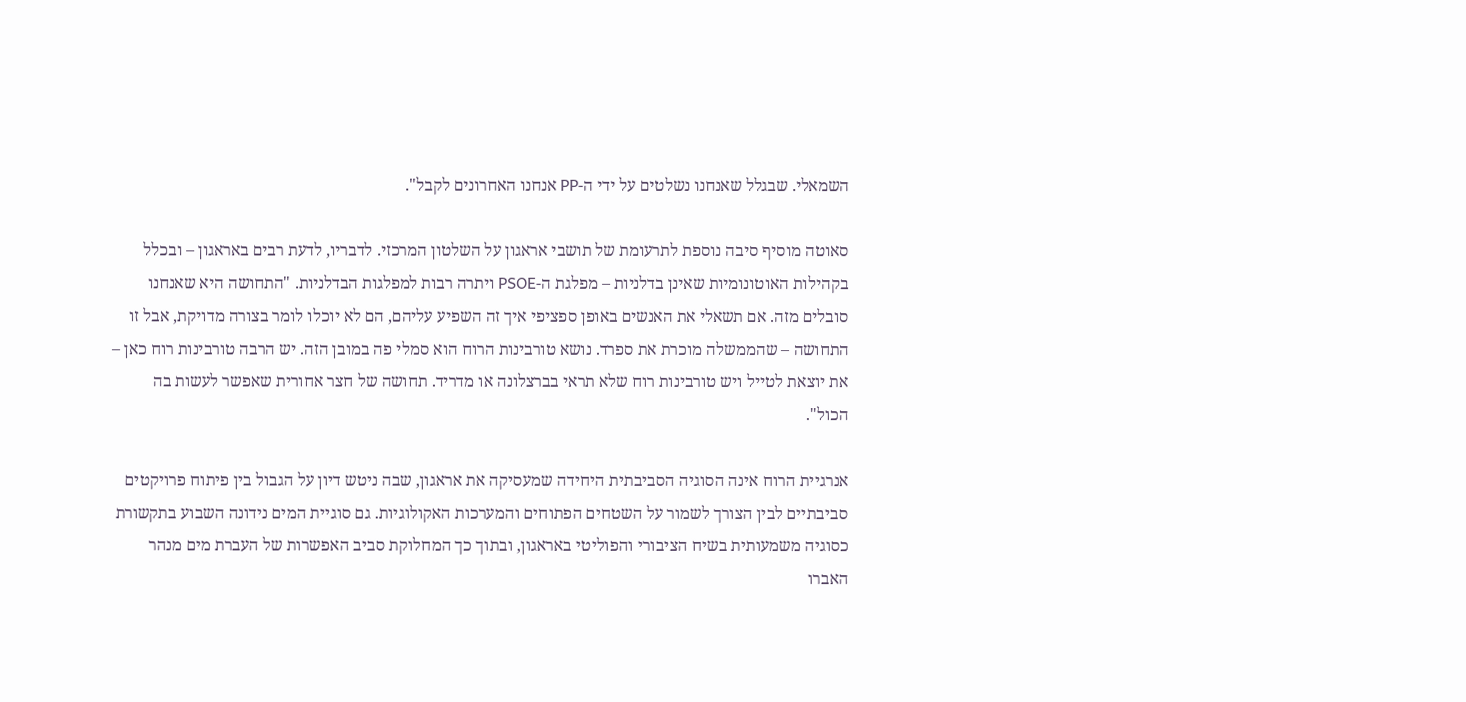השמאלי. שבגלל שאנחנו נשלטים על ידי ה-PP אנחנו האחרונים לקבל".

סאוטה מוסיף סיבה נוספת לתרעומת של תושבי אראגון על השלטון המרכזי. לדבריו, לדעת רבים באראגון – ובכלל בקהילות האוטונומיות שאינן בדלניות – מפלגת ה-PSOE ויתרה רבות למפלגות הבדלניות. "התחושה היא שאנחנו סובלים מזה. אם תשאלי את האנשים באופן ספציפי איך זה השפיע עליהם, הם לא יוכלו לומר בצורה מדויקת, אבל זו התחושה – שהממשלה מוכרת את ספרד. נושא טורבינות הרוח הוא סמלי פה במובן הזה. יש הרבה טורבינות רוח כאן – את יוצאת לטייל ויש טורבינות רוח שלא תראי בברצלונה או מדריד. תחושה של חצר אחורית שאפשר לעשות בה הכול".

אנרגיית הרוח אינה הסוגיה הסביבתית היחידה שמעסיקה את אראגון, שבה ניטש דיון על הגבול בין פיתוח פרויקטים סביבתיים לבין הצורך לשמור על השטחים הפתוחים והמערכות האקולוגיות. גם סוגיית המים נידונה השבוע בתקשורת כסוגיה משמעותית בשיח הציבורי והפוליטי באראגון, ובתוך כך המחלוקת סביב האפשרות של העברת מים מנהר האברו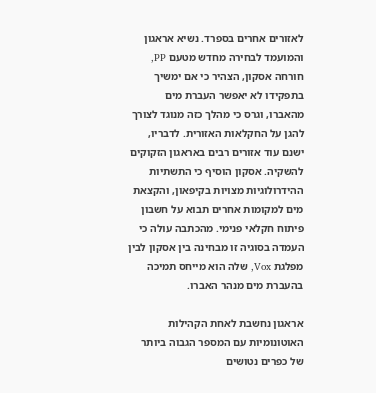לאזורים אחרים בספרד. נשיא אראגון והמועמד לבחירה מחדש מטעם PP, חורחה אסקון, הצהיר כי אם ימשיך בתפקידו לא יאפשר העברת מים מהאברו, וגרס כי מהלך כזה מנוגד לצורך להגן על החקלאות האזורית. לדבריו, ישנם עוד אזורים רבים באראגון הזקוקים להשקיה. אסקון הוסיף כי התשתיות ההידרולוגיות מצויות בקיפאון, והקצאת מים למקומות אחרים תבוא על חשבון פיתוח חקלאי פנימי. מהכתבה עולה כי העמדה בסוגיה זו מבחינה בין אסקון לבין מפלגת Vox, שלה הוא מייחס תמיכה בהעברת מים מנהר האברו.

אראגון נחשבת לאחת הקהילות האוטונומיות עם המספר הגבוה ביותר של כפרים נטושים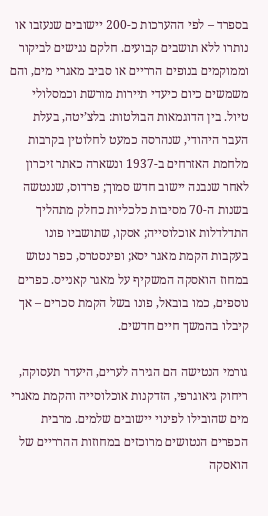בספרד – לפי ההערכות כ-200 יישובים שנעזבו או נותרו ללא תושבים קבועים. חלקם נגישים לביקור וממוקמים בנופים הרריים או סביב מאגרי מים, והם משמשים כיום כיעדי תיירות מורשת וכמסלולי טיול. בין הדוגמאות הבולטות: בלצ’יטה, בעלת העבר היהודי, שנהרסה כמעט לחלוטין בקרבות מלחמת האזרחים ב-1937 ונשארה כאתר זיכרון לאחר שנבנה יישוב חדש סמוך; פרדוס, שננטשה בשנות ה-70 מסיבות כלכליות כחלק מתהליך התדלדלות אוכלוסייה; אסקו, שתושביו פונו בעקבות הקמת מאגר יסא; ופינסטרס, כפר נטוש במחוז הואסקה המשקיף על מאגר קאנייס. כפרים נוספים, כמו בובאל, פונו בשל הקמת סכרים – אך קיבלו בהמשך חיים חדשים.

גורמי הנטישה הם הגירה לערים, היעדר תעסוקה, ריחוק גיאוגרפי, הזדקנות אוכלוסייה והקמת מאגרי מים שהובילו לפינוי יישובים שלמים. מרבית הכפרים הנטושים מרוכזים במחוזות ההרריים של הואסקה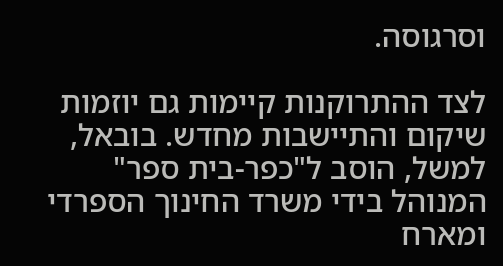וסרגוסה.

לצד ההתרוקנות קיימות גם יוזמות שיקום והתיישבות מחדש. בובאל, למשל, הוסב ל"כפר-בית ספר" המנוהל בידי משרד החינוך הספרדי ומארח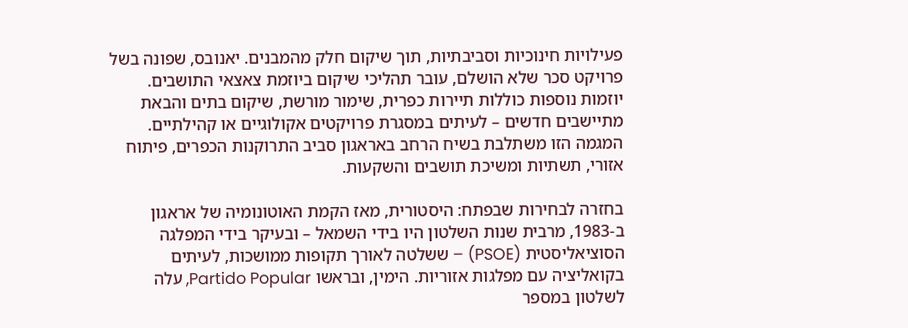פעילויות חינוכיות וסביבתיות, תוך שיקום חלק מהמבנים. יאנובס, שפונה בשל פרויקט סכר שלא הושלם, עובר תהליכי שיקום ביוזמת צאצאי התושבים. יוזמות נוספות כוללות תיירות כפרית, שימור מורשת, שיקום בתים והבאת מתיישבים חדשים – לעיתים במסגרת פרויקטים אקולוגיים או קהילתיים. המגמה הזו משתלבת בשיח הרחב באראגון סביב התרוקנות הכפרים, פיתוח אזורי, תשתיות ומשיכת תושבים והשקעות.

בחזרה לבחירות שבפתח: היסטורית, מאז הקמת האוטונומיה של אראגון ב-1983, מרבית שנות השלטון היו בידי השמאל – ובעיקר בידי המפלגה הסוציאליסטית (PSOE) – ששלטה לאורך תקופות ממושכות, לעיתים בקואליציה עם מפלגות אזוריות. הימין, ובראשו Partido Popular, עלה לשלטון במספר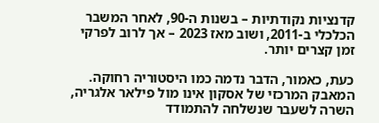קדנציות נקודתיות – בשנות ה-90, לאחר המשבר הכלכלי ב-2011, ושוב מאז 2023 – אך לרוב לפרקי זמן קצרים יותר.

כעת, כאמור, הדבר נדמה כמו היסטוריה רחוקה. המאבק המרכזי של אסקון אינו מול פילאר אלגריה, השרה לשעבר שנשלחה להתמודד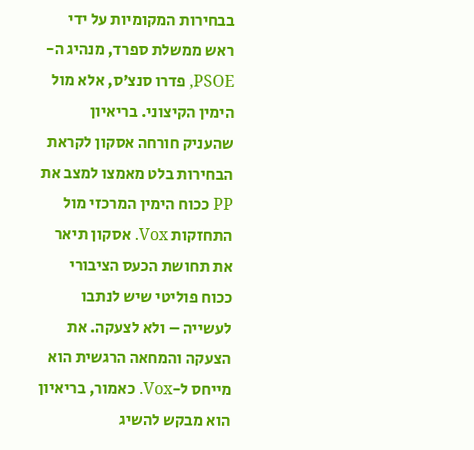בבחירות המקומיות על ידי ראש ממשלת ספרד, מנהיג ה-PSOE, פדרו סנצ’ס, אלא מול הימין הקיצוני. בריאיון שהעניק חורחה אסקון לקראת הבחירות בלט מאמצו למצב את PP ככוח הימין המרכזי מול התחזקות Vox. אסקון תיאר את תחושת הכעס הציבורי ככוח פוליטי שיש לנתבו לעשייה – ולא לצעקה. את הצעקה והמחאה הרגשית הוא מייחס ל-Vox. כאמור, בריאיון הוא מבקש להשיג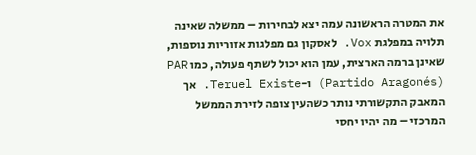את המטרה הראשונה עמה יצא לבחירות – ממשלה שאינה תלויה במפלגת Vox. לאסקון גם מפלגות אזוריות נוספות, שאינן ברמה הארצית, עמן הוא יכול לשתף פעולה, כמו PAR (Partido Aragonés) ו-Teruel Existe. אך המאבק התקשורתי נותר כשהעין צופה לזירת הממשל המרכזי – מה יהיו יחסי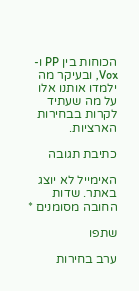הכוחות בין PP ו-Vox, ובעיקר מה ילמדו אותנו אלו על מה שעתיד לקרות בבחירות הארציות.

כתיבת תגובה

האימייל לא יוצג באתר. שדות החובה מסומנים *

שתפו

ערב בחירות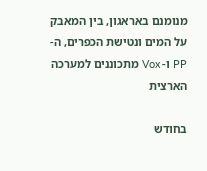מנומנם באראגון, בין המאבק על המים ונטישת הכפרים, ה-PP ו- Vox מתכוננים למערכה הארצית

בחודש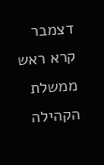דצמבר קרא ראש ממשלת הקהילה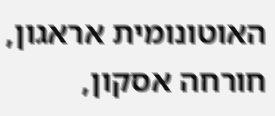האוטונומית אראגון, חורחה אסקון,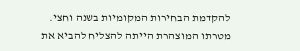להקדמת הבחירות המקומיות בשנה וחצי. מטרתו המוצהרת הייתה להצליח להביא את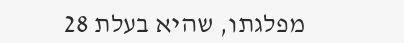מפלגתו, שהיא בעלת 28